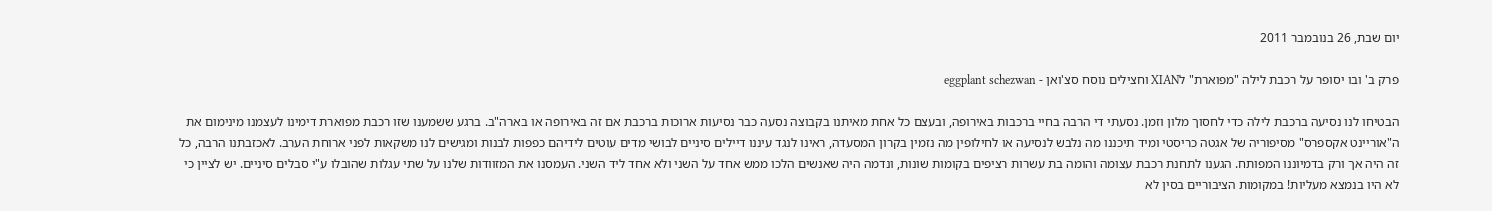יום שבת, 26 בנובמבר 2011

פרק ב' ובו יסופר על רכבת לילה "מפוארת" לXIAN וחצילים נוסח סצ'ואן - eggplant schezwan

הבטיחו לנו נסיעה ברכבת לילה כדי לחסוך מלון וזמן. נסעתי די הרבה בחיי ברכבות באירופה, ובעצם כל אחת מאיתנו בקבוצה נסעה כבר נסיעות ארוכות ברכבת אם זה באירופה או בארה"ב. ברגע ששמענו שזו רכבת מפוארת דימינו לעצמנו מינימום את ה"אוריינט אקספרס" מסיפוריה של אגטה כריסטי ומיד תיכננו מה נלבש לנסיעה או לחילופין מה נזמין בקרון המסעדה, ראינו לנגד עיננו דיילים סיניים לבושי מדים עוטים לידיהם כפפות לבנות ומגישים לנו משקאות לפני ארוחת הערב. לאכזבתנו הרבה, כל זה היה אך ורק בדמיוננו המפותח. הגענו לתחנת רכבת עצומה והומה בת עשרות רציפים בקומות שונות, ונדמה היה שאנשים הלכו ממש אחד על השני ולא אחד ליד השני. העמסנו את המזוודות שלנו על שתי עגלות שהובלו ע"י סבלים סיניים. יש לציין כי לא היו בנמצא מעליות! במקומות הציבוריים בסין לא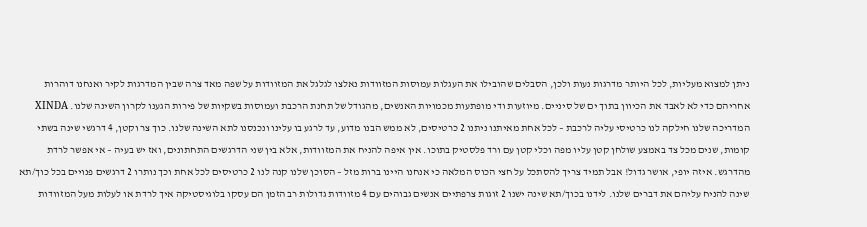ניתן למצוא מעליות, לכל היותר מדרגות נעות ולכן, הסבלים שהובילו את העגלות עמוסות המזוודות נאלצו לגלגל את המזוודות על שפה מאד צרה שבין המדרגות לקיר ואנחנו דוהרות אחריהם כדי לא לאבד את הכיוון בתוך ים של סיניים. מיוזעות ודי מופתעות מכמויות האנשים, מהגודל של תחנת הרכבת ועמוסות בשקיות של פירות הגענו לקרון השינה שלנו. XINDA המדריכה שלנו חילקה לנו כרטיסי עליה לרכבת – לכל אחת מאיתנו ניתנו 2 כרטיסים, לא ממש הבנו מדוע, עד לרגע בו עלינו ונכנסנו לתא השינה שלנו. כוך צר וקטן, 4 דרגשי שינה בשתי קומות, שנים מכל צד באמצע שולחן קטן עליו מפה וכלי קטן עם ורד פלסטיק בתוכו. אין איפה להניח את המזוודות, אלא בין שני הדרגשים התחתונים, ואז יש בעיה – אי אפשר לרדת מהדרגש. איזה יופי, אושר גדול! אבל תמיד צריך להסתכל על חצי הכוס המלאה כי אנחנו היינו ברות מזל – הסוכן שלנו קנה לנו 2 כרטיסים לכל אחת וכך נותרו 2 דרגשים פנויים בכל כוך/תא שינה להניח עליהם את דברים שלנו. לידנו בכוך/תא שינה ישנו 2 זוגות צרפתיים אנשים גבוהים עם 4 מזוודות גדולות רב הזמן הם עסקו בלוגיסטיקה איך לרדת או לעלות מעל המזוודות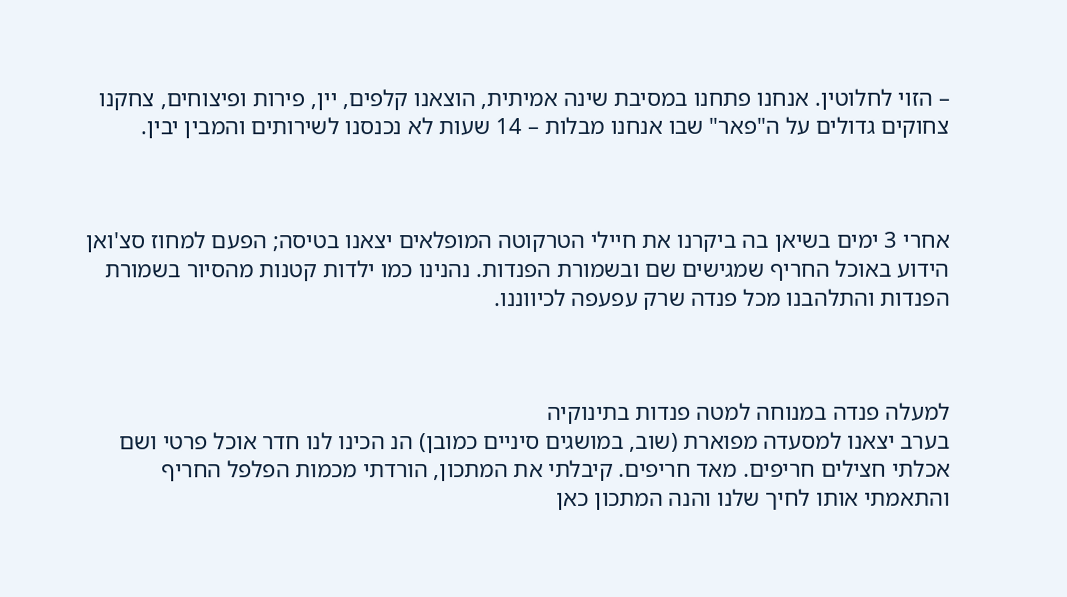– הזוי לחלוטין. אנחנו פתחנו במסיבת שינה אמיתית, הוצאנו קלפים, יין, פירות ופיצוחים, צחקנו צחוקים גדולים על ה"פאר" שבו אנחנו מבלות – 14 שעות לא נכנסנו לשירותים והמבין יבין.



אחרי 3 ימים בשיאן בה ביקרנו את חיילי הטרקוטה המופלאים יצאנו בטיסה; הפעם למחוז סצ'ואן הידוע באוכל החריף שמגישים שם ובשמורת הפנדות. נהנינו כמו ילדות קטנות מהסיור בשמורת הפנדות והתלהבנו מכל פנדה שרק עפעפה לכיווננו.



למעלה פנדה במנוחה למטה פנדות בתינוקיה
בערב יצאנו למסעדה מפוארת (שוב, במושגים סיניים כמובן) הנ הכינו לנו חדר אוכל פרטי ושם אכלתי חצילים חריפים. מאד חריפים. קיבלתי את המתכון, הורדתי מכמות הפלפל החריף והתאמתי אותו לחיך שלנו והנה המתכון כאן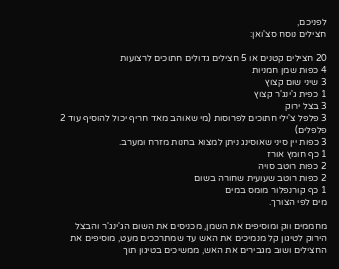לפניכם,
חצילים נוסח סצ'ואן:

20 חצילים קטנים או 5 חצילים גדולים חתוכים לרצועות
4 כפות שמן חמניות
3 שיני שום קצוץ
1 כפית ג'ינג'ר קצוץ
3 בצל ירוק
3 פלפל צ'ילי חתוכים לפרוסות (מי שאוהב מאד חריף יכול להוסיף עוד 2 פלפלים)
3 כפות יין סיני שאוסינג ניתן למצוא בחנות מזרח ומערב.
1 כף חומץ אורז
2 כפות רוטב סויה
2 כפות רוטב שעועית שחורה בשום
1 כף קורנפלור מומס במים
מים לפי הצורך.

מחממים ווק ומוסיפים את השמן, מכניסים את השום הג'ינג'ר והבצל הירוק לטיגון קל מנמיכים את האש עד שמתרככים מעט, מוסיפים את החצילים ושוב מגבירים את האש, ממשיכים בטיגון תוך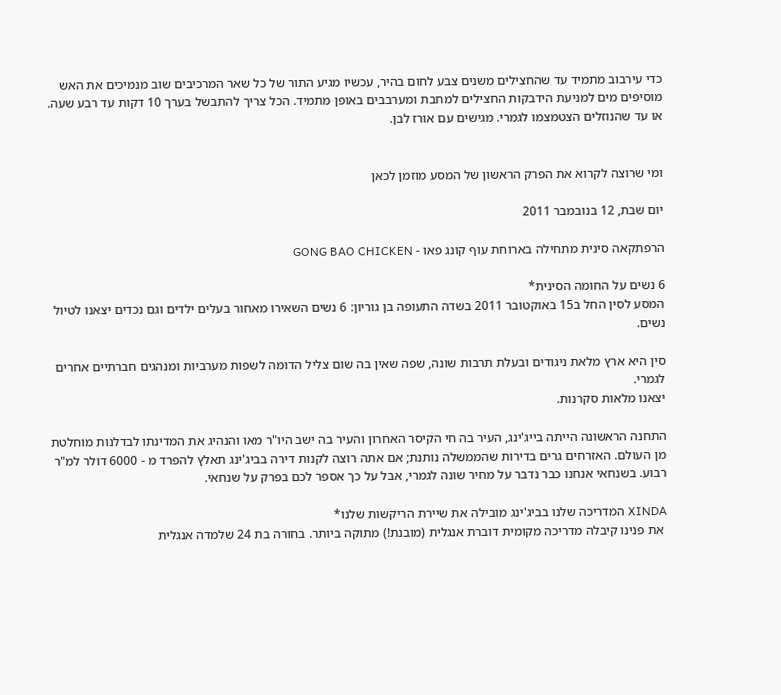כדי עירבוב מתמיד עד שהחצילים משנים צבע לחום בהיר, עכשיו מגיע התור של כל שאר המרכיבים שוב מנמיכים את האש מוסיפים מים למניעת הידבקות החצילים למחבת ומערבבים באופן מתמיד. הכל צריך להתבשל בערך 10 דקות עד רבע שעה. או עד שהנוזלים הצטמצמו לגמרי. מגישים עם אורז לבן.


ומי שרוצה לקרוא את הפרק הראשון של המסע מוזמן לכאן

יום שבת, 12 בנובמבר 2011

הרפתקאה סינית מתחילה בארוחת עוף קונג פאו - GONG BAO CHICKEN

6 נשים על החומה הסינית*
המסע לסין החל ב15 באוקטובר 2011 בשדה התעופה בן גוריון: 6 נשים השאירו מאחור בעלים ילדים וגם נכדים יצאנו לטיול נשים.

סין היא ארץ מלאת ניגודים ובעלת תרבות שונה, שפה שאין בה שום צליל הדומה לשפות מערביות ומנהגים חברתיים אחרים לגמרי.
יצאנו מלאות סקרנות.

התחנה הראשונה הייתה בייג'ינג, העיר בה חי הקיסר האחרון והעיר בה ישב היו"ר מאו והנהיג את המדינתו לבדלנות מוחלטת מן העולם. האזרחים גרים בדירות שהממשלה נותנת; אם אתה רוצה לקנות דירה בביג'ינג תאלץ להפרד מ - 6000 דולר למ"ר רבוע. בשנחאי אנחנו כבר נדבר על מחיר שונה לגמרי, אבל על כך אספר לכם בפרק על שנחאי.

XINDA המדריכה שלנו בביג'ינג מובילה את שיירת הריקשות שלנו*
 את פנינו קיבלה מדריכה מקומית דוברת אנגלית (מובנת!) מתוקה ביותר. בחורה בת 24 שלמדה אנגלית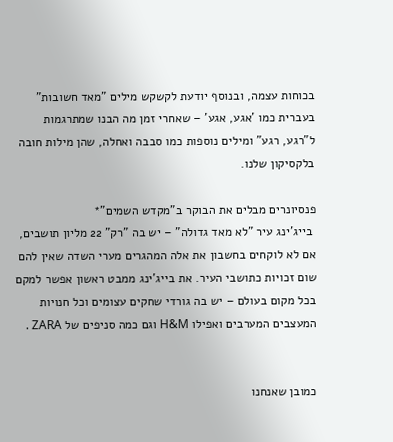בכוחות עצמה, ובנוסף יודעת לקשקש מילים "מאד חשובות" בעברית כמו 'אגע, אגע' – שאחרי זמן מה הבנו שמתרגמות ל"רגע, רגע” ומילים נוספות כמו סבבה ואחלה, שהן מילות חובה בלקסיקון שלנו.

פנסיונרים מבלים את הבוקר ב"מקדש השמים"*
 בייג'ינג עיר "לא מאד גדולה" – יש בה "רק" 22 מליון תושבים, אם לא לוקחים בחשבון את אלה המהגרים מערי השדה שאין להם שום זכויות כתושבי העיר. את בייג'ינג ממבט ראשון אפשר למקם בכל מקום בעולם – יש בה גורדי שחקים עצומים וכל חנויות המעצבים המערבים ואפילו H&M וגם כמה סניפים של ZARA .


כמובן שאנחנו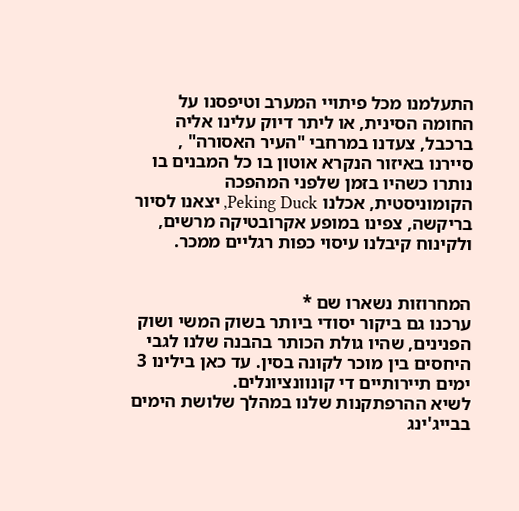התעלמנו מכל פיתויי המערב וטיפסנו על החומה הסינית, או ליתר דיוק עלינו אליה ברכבל, צעדנו במרחבי "העיר האסורה" , סיירנו באיזור הנקרא אוטון בו כל המבנים בו נותרו כשהיו בזמן שלפני המהפכה הקומוניסטית, אכלנו Peking Duck, יצאנו לסיור בריקשה, צפינו במופע אקרובטיקה מרשים, ולקינוח קיבלנו עיסוי כפות רגליים ממכר.


המחרוזות נשארו שם *
ערכנו גם ביקור יסודי ביותר בשוק המשי ושוק הפנינים, שהיו גולת הכותר בהבנה שלנו לגבי היחסים בין מוכר לקונה בסין. עד כאן בילינו 3 ימים תיירותיים די קונוונציונלים.
לשיא ההרפתקנות שלנו במהלך שלושת הימים בבייג'ינג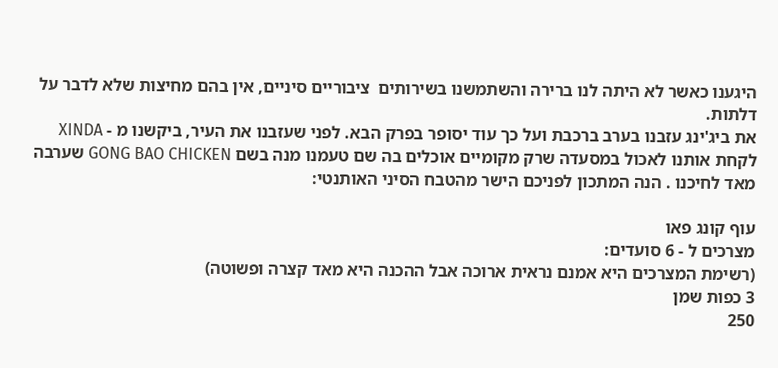היגענו כאשר לא היתה לנו ברירה והשתמשנו בשירותים  ציבוריים סיניים, אין בהם מחיצות שלא לדבר על דלתות.
את ביג'ינג עזבנו בערב ברכבת ועל כך עוד יסופר בפרק הבא. לפני שעזבנו את העיר, ביקשנו מ - XINDA לקחת אותנו לאכול במסעדה שרק מקומיים אוכלים בה שם טעמנו מנה בשם GONG BAO CHICKEN שערבה מאד לחיכנו . הנה המתכון לפניכם הישר מהטבח הסיני האותנטי:

עוף קונג פאו
מצרכים ל - 6 סועדים:
(רשימת המצרכים היא אמנם נראית ארוכה אבל ההכנה היא מאד קצרה ופשוטה)
3 כפות שמן
250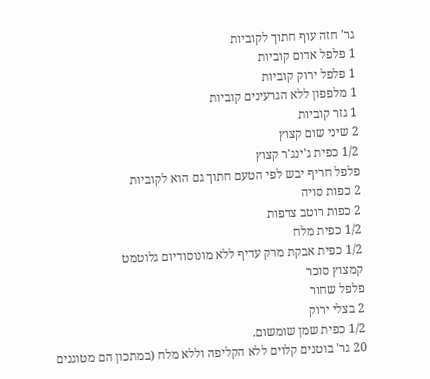גר' חזה עוף חתוך לקוביות
1 פלפל אדום קוביות
1 פלפל ירוק קוביות
1 מלפפון ללא הגרעינים קוביות
1 גזר קוביות
2 שיני שום קצוץ
1/2 כפית ג'ינג'ר קצוץ
פלפל חריף יבש לפי הטעם חתוך גם הוא לקוביות
2 כפות סויה
2 כפות רוטב צדפות
1/2 כפית מלח
1/2 כפית אבקת מרק עדיף ללא מונוסודיום גלוטמט
קמצוץ סוכר
פלפל שחור
2 בצלי ירוק
1/2 כפית שמן שומשום.
20 גר' בוטנים קלוים ללא הקליפה וללא מלח (במתכון הם מטוגנים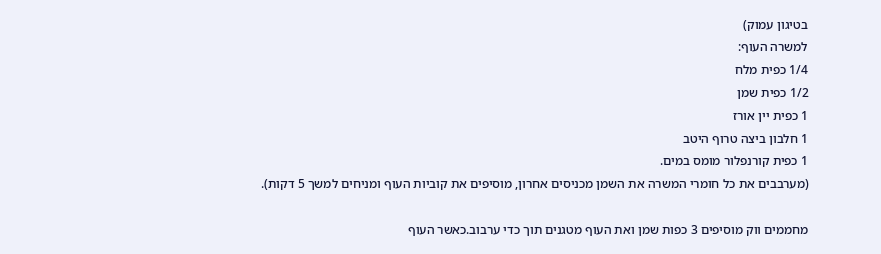בטיגון עמוק)
למשרה העוף:
1/4 כפית מלח
1/2 כפית שמן
1 כפית יין אורז
1 חלבון ביצה טרוף היטב
1 כפית קורנפלור מומס במים.
(מערבבים את כל חומרי המשרה את השמן מכניסים אחרון, מוסיפים את קוביות העוף ומניחים למשך 5 דקות).

מחממים ווק מוסיפים 3 כפות שמן ואת העוף מטגנים תוך כדי ערבוב.כאשר העוף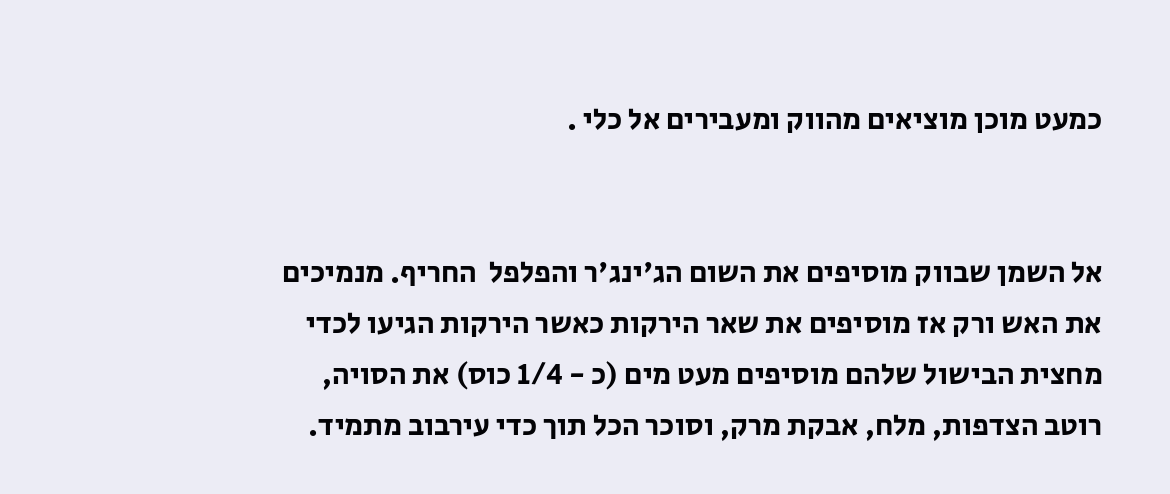כמעט מוכן מוציאים מהווק ומעבירים אל כלי .


אל השמן שבווק מוסיפים את השום הג'ינג'ר והפלפל  החריף. מנמיכים  את האש ורק אז מוסיפים את שאר הירקות כאשר הירקות הגיעו לכדי מחצית הבישול שלהם מוסיפים מעט מים (כ - 1/4 כוס) את הסויה, רוטב הצדפות, מלח, אבקת מרק, וסוכר הכל תוך כדי עירבוב מתמיד.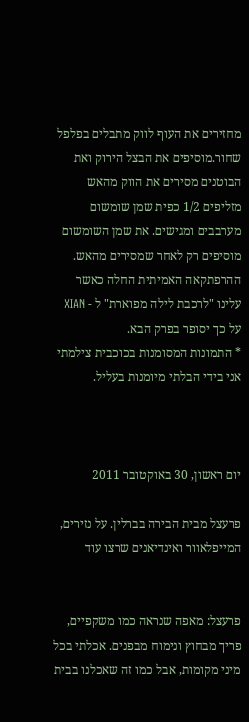מחזירים את העוף לווק מתבלים בפלפל שחור.מוסיפים את הבצל הירוק ואת הבוטנים מסירים את הווק מהאש מזליפים 1/2 כפית שמן שומשום מערבבים ומגישים. את שמן השומשום מוסיפים רק לאחר שמסירים מהאש.
ההרפתקאה האמיתית החלה כאשר עלינו "לרכבת לילה מפוארת" ל - XIAN על כך יסופר בפרק הבא.
* התמונות המסומנות בכוכבית צילמתי אני בידי הבלתי מיומנות בעליל.



יום ראשון, 30 באוקטובר 2011

פרעצל מבית הבירה בברלין. על נזירים, המייפלאוור ואינדיאנים שרצו עוד


פרעצל: מאפה שנראה כמו משקפיים, פריך מבחוץ ונימוח מבפנים. אכלתי בכל מיני מקומות, אבל כמו זה שאכלנו בבית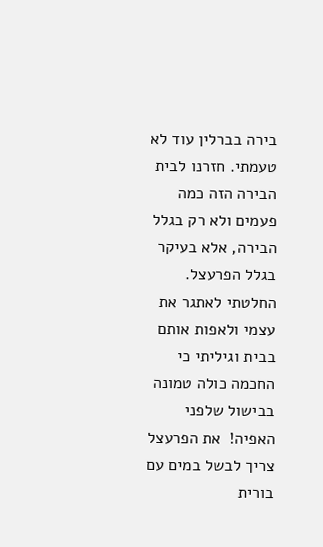בירה בברלין עוד לא טעמתי. חזרנו לבית הבירה הזה כמה פעמים ולא רק בגלל הבירה, אלא בעיקר בגלל הפרעצל.
החלטתי לאתגר את עצמי ולאפות אותם בבית וגיליתי כי החכמה כולה טמונה בבישול שלפני האפיה!  את הפרעצל צריך לבשל במים עם בורית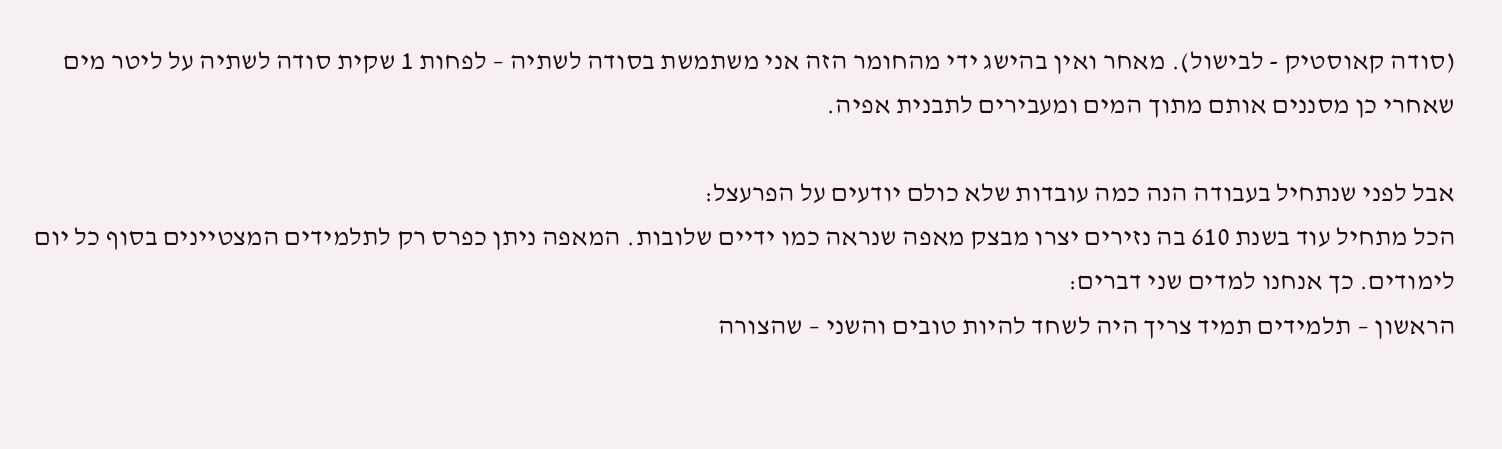(סודה קאוסטיק - לבישול). מאחר ואין בהישג ידי מהחומר הזה אני משתמשת בסודה לשתיה – לפחות 1 שקית סודה לשתיה על ליטר מים שאחרי כן מסננים אותם מתוך המים ומעבירים לתבנית אפיה.

אבל לפני שנתחיל בעבודה הנה כמה עובדות שלא כולם יודעים על הפרעצל:
הכל מתחיל עוד בשנת 610 בה נזירים יצרו מבצק מאפה שנראה כמו ידיים שלובות. המאפה ניתן כפרס רק לתלמידים המצטיינים בסוף כל יום לימודים. כך אנחנו למדים שני דברים:
הראשון – תלמידים תמיד צריך היה לשחד להיות טובים והשני – שהצורה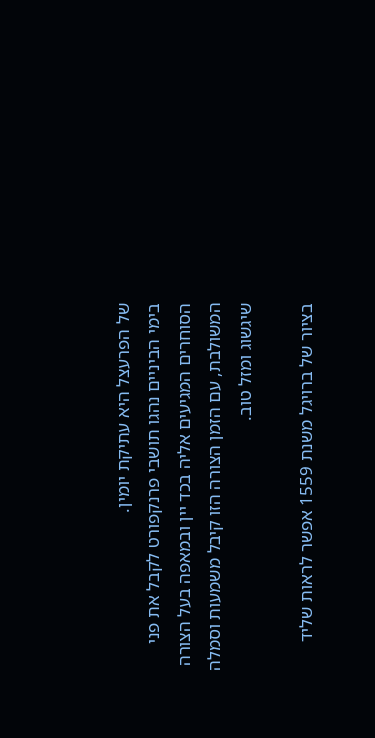של הפרעצל היא עתיקת יומין.
בימי הביניים נהגו תושבי פרנקפורט לקבל את פני הסוחרים המגיעים אליה בכד יין ובמאפה בעל הצורה המשולבת, עם הזמן הצורה הזו קיבל משמעות וסמלה שיגשוג ומזל טוב.

בציור של ברויגל משנת 1559 אפשר לראות שליד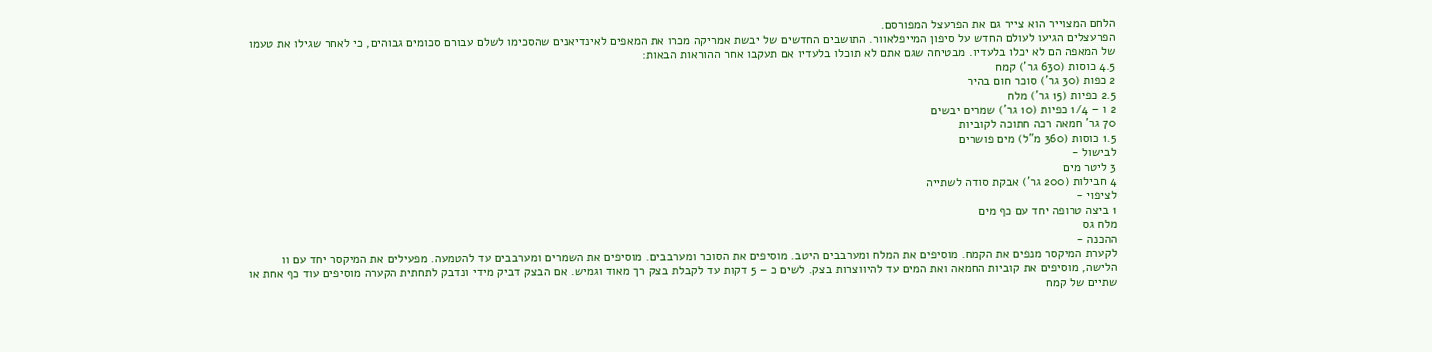הלחם המצוייר הוא צייר גם את הפרעצל המפורסם.
הפרעצלים הגיעו לעולם החדש על סיפון המייפלאוור. התושבים החדשים של יבשת אמריקה מכרו את המאפים לאינדיאנים שהסכימו לשלם עבורם סכומים גבוהים, כי לאחר שגילו את טעמו של המאפה הם לא יכלו בלעדיו. מבטיחה שגם אתם לא תוכלו בלעדיו אם תעקבו אחר ההוראות הבאות:
4.5 כוסות (630 גר') קמח
2 כפות (30 גר') סוכר חום בהיר
2.5 כפיות (15 גר') מלח
2 ו – 1/4 כפיות (10 גר') שמרים יבשים
70 גר' חמאה רכה חתוכה לקוביות
1.5 כוסות (360 מ"ל) מים פושרים
לבישול -
3 ליטר מים
4 חבילות (200 גר') אבקת סודה לשתייה
לציפוי -
1 ביצה טרופה יחד עם כף מים
מלח גס
ההכנה -
לקערת המיקסר מנפים את הקמח. מוסיפים את המלח ומערבבים היטב. מוסיפים את הסוכר ומערבבים. מוסיפים את השמרים ומערבבים עד להטמעה. מפעילים את המיקסר יחד עם וו הלישה, מוסיפים את קוביות החמאה ואת המים עד להיווצרות בצק. לשים כ – 5 דקות עד לקבלת בצק רך מאוד וגמיש. אם הבצק דביק מידי ונדבק לתחתית הקערה מוסיפים עוד כף אחת או שתיים של קמח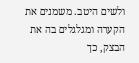ולשים היטב. משמנים את הקערה ומגלגלים בה את הבצק, כך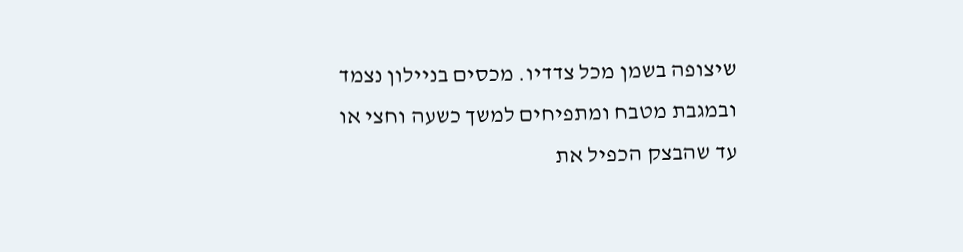שיצופה בשמן מכל צדדיו. מכסים בניילון נצמד ובמגבת מטבח ומתפיחים למשך כשעה וחצי או עד שהבצק הכפיל את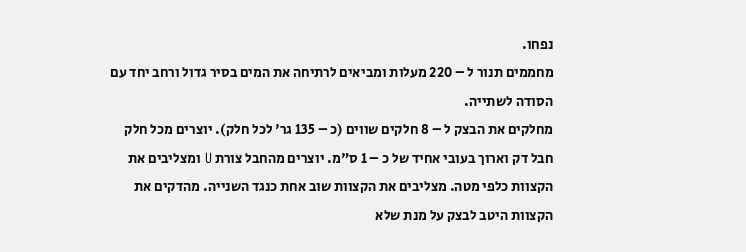נפחו.
מחממים תנור ל – 220 מעלות ומביאים לרתיחה את המים בסיר גדול ורחב יחד עם הסודה לשתייה.
מחלקים את הבצק ל – 8 חלקים שווים (כ – 135 גר' לכל חלק). יוצרים מכל חלק חבל דק וארוך בעובי אחיד של כ – 1 ס"מ. יוצרים מהחבל צורת U ומצליבים את הקצוות כלפי מטה. מצליבים את הקצוות שוב אחת כנגד השנייה. מהדקים את הקצוות היטב לבצק על מנת שלא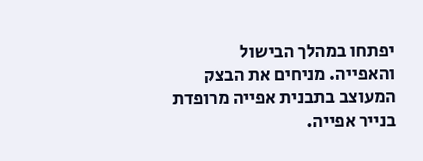יפתחו במהלך הבישול והאפייה. מניחים את הבצק המעוצב בתבנית אפייה מרופדת בנייר אפייה.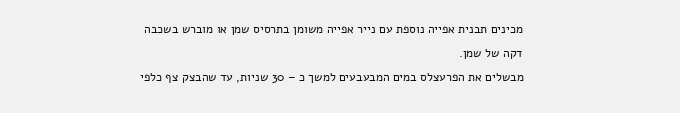מכינים תבנית אפייה נוספת עם נייר אפייה משומן בתרסיס שמן או מוברש בשכבה דקה של שמן.
מבשלים את הפרעצלס במים המבעבעים למשך כ – 30 שניות, עד שהבצק צף כלפי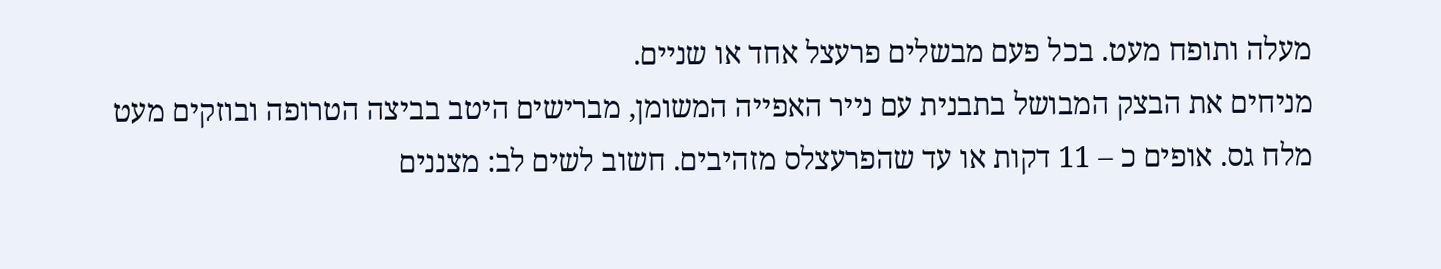מעלה ותופח מעט. בכל פעם מבשלים פרעצל אחד או שניים.
מניחים את הבצק המבושל בתבנית עם נייר האפייה המשומן, מברישים היטב בביצה הטרופה ובוזקים מעט מלח גס. אופים כ – 11 דקות או עד שהפרעצלס מזהיבים. חשוב לשים לב: מצננים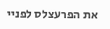את הפרעצלס לפניי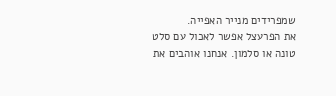שמפרידים מנייר האפייה.
את הפרעצל אפשר לאכול עם סלט טונה או סלמון. אנחנו אוהבים את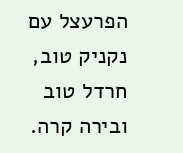הפרעצל עם נקניק טוב, חרדל טוב ובירה קרה.